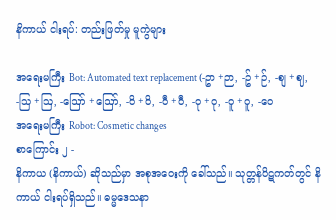နိကာယ် ငါးရပ်: တည်းဖြတ်မှု မူကွဲများ

အရေးမကြီး Bot: Automated text replacement (-ဥာ +ဉာ, -ဥ် +ဉ်, -စျ +ဈ, -သြ +ဩ, -ဪ +ဪ, -၀ိ +ဝိ, -၀ီ +ဝီ, -၀ု +ဝု, -၀ူ +ဝူ, -၀ေ
အရေးမကြီး Robot: Cosmetic changes
စာကြောင်း ၂ -
နိကာယ (နိကာယ်) ဆိုသည်မှာ အစုအဝေးကို ခေါ်သည်။ သုတ္တန်ပိဋကတ်တွင် နိကာယ် ငါးရပ်ရှိသည်။ ဓမ္မဒေသနာ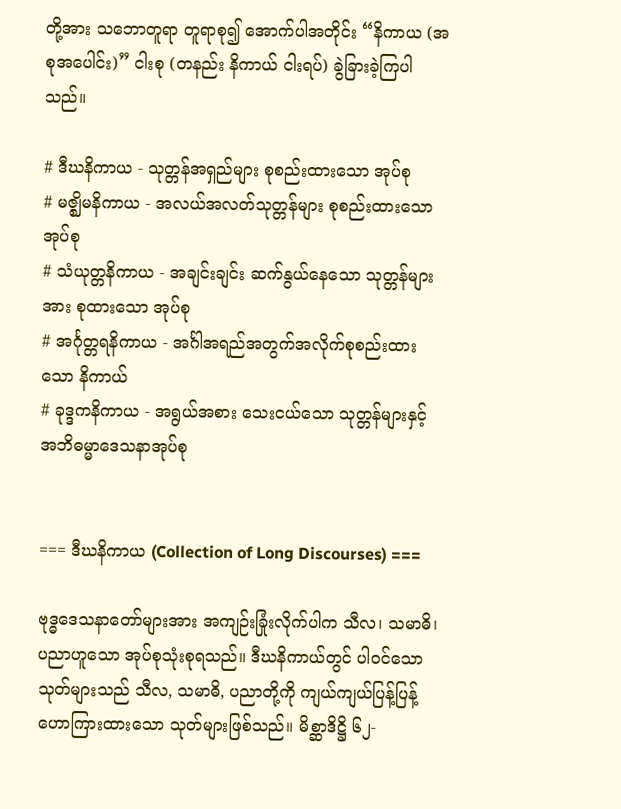တို့အား သဘောတူရာ တူရာစု၍ အောက်ပါအတိုင်း “နိကာယ (အစုအပေါင်း)” ငါးစု (တနည်း နိကာယ် ငါးရပ်) ခွဲခြားခဲ့ကြပါသည်။

# ဒီဃနိကာယ - သုတ္တန်အရှည်များ စုစည်းထားသော အုပ်စု
# မဇ္ဈိမနိကာယ - အလယ်အလတ်သုတ္တန်များ စုစည်းထားသော အုပ်စု
# သံယုတ္တနိကာယ - အချင်းချင်း ဆက်နွယ်နေသော သုတ္တန်များအား စုထားသော အုပ်စု
# အင်္ဂုတ္တရနိကာယ - အင်္ဂါအရည်အတွက်အလိုက်စုစည်းထားသော နိကာယ်
# ခုဒ္ဒကနိကာယ - အရွယ်အစား သေးငယ်သော သုတ္တန်များနှင့် အဘိဓမ္မာဒေသနာအုပ်စု


=== ဒီဃနိကာယ (Collection of Long Discourses) ===

ဗုဒ္ဓဒေသနာတော်များအား အကျဉ်းခြုံးလိုက်ပါက သီလ၊ သမာဓိ၊ ပညာဟူသော အုပ်စုသုံးစုရသည်။ ဒီဃနိကာယ်တွင် ပါဝင်သော သုတ်များသည် သီလ, သမာဓိ, ပညာတို့ကို ကျယ်ကျယ်ပြန့်ပြန့် ဟောကြားထားသော သုတ်များဖြစ်သည်။ မိစ္ဆာဒိဋ္ဌိ ၆၂-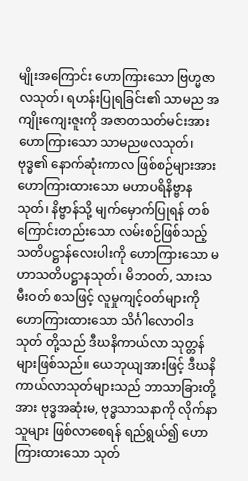မျိုးအကြောင်း ဟောကြားသော ဗြဟ္မဇာလသုတ်၊ ရဟန်းပြုရခြင်း၏ သာမည အကျိုးကျေးဇူးကို အဇာတသတ်မင်းအား ဟောကြားသော သာမညဖလသုတ်၊ ဗုဒ္ဓ၏ နောက်ဆုံးကာလ ဖြစ်စဉ်များအား ဟောကြားထားသော မဟာပရိနိဗ္ဗာနသုတ်၊ နိဗ္ဗာန်သို့ မျက်မှောက်ပြုရန် တစ်ကြောင်းတည်းသော လမ်းစဉ်ဖြစ်သည့် သတိပဋ္ဌာန်လေးပါးကို ဟောကြားသော မဟာသတိပဋ္ဌာနသုတ်၊ မိဘဝတ်, သားသမီးဝတ် စသဖြင့် လူမှုကျင့်ဝတ်များကို ဟောကြားထားသော သိင်္ဂါလောဝါဒသုတ် တို့သည် ဒီဃနိကာယ်လာ သုတ္တန်များဖြစ်သည်။ ယေဘုယျအားဖြင့် ဒီဃနိကာယ်လာသုတ်များသည် ဘာသာခြားတို့အား ဗုဒ္ဓအဆုံးမ, ဗုဒ္ဓသာသနာကို လိုက်နာသူများ ဖြစ်လာစေရန် ရည်ရွယ်၍ ဟောကြားထားသော သုတ်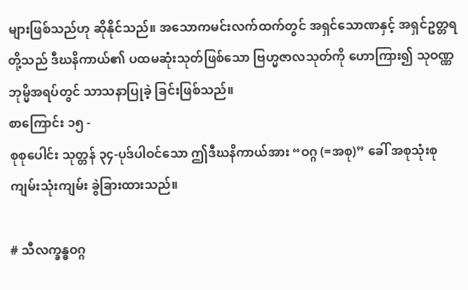များဖြစ်သည်ဟု ဆိုနိုင်သည်။ အသောကမင်းလက်ထက်တွင် အရှင်သောဏနှင့် အရှင်ဥတ္တရတို့သည် ဒီဃနိကာယ်၏ ပထမဆုံးသုတ်ဖြစ်သော ဗြဟ္မဇာလသုတ်ကို ဟောကြား၍ သုဝဏ္ဏဘုမ္မိအရပ်တွင် သာသနာပြုခဲ့ ခြင်းဖြစ်သည်။
စာကြောင်း ၁၅ -
စုစုပေါင်း သုတ္တန် ၃၄-ပုဒ်ပါဝင်သော ဤဒီဃနိကာယ်အား “ဝဂ္ဂ (=အစု)” ခေါ် အစုသုံးစု ကျမ်းသုံးကျမ်း ခွဲခြားထားသည်။

# သီလက္ခန္ဓဝဂ္ဂ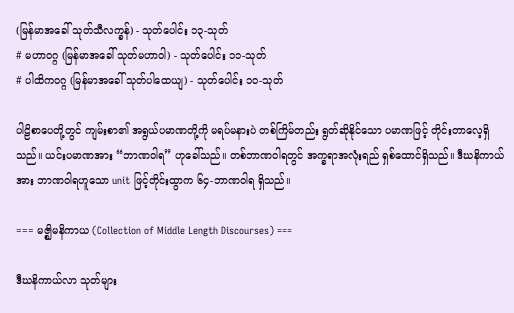(မြန်မာအခေါ် သုတ်သီလက္ခန်) - သုတ်ပေါင်း ၁၃-သုတ်
# မဟာဝဂ္ဂ (မြန်မာအခေါ် သုတ်မဟာဝါ) - သုတ်ပေါင်း ၁၁-သုတ်
# ပါထိကဝဂ္ဂ (မြန်မာအခေါ် သုတ်ပါထေယျ) - သုတ်ပေါင်း ၁၀-သုတ်

ပါဠိစာပေတို့တွင် ကျမ်းစာ၏ အရွယ်ပမာဏတို့ကို မရပ်မနားပဲ တစ်ကြိမ်တည်း ရွတ်ဆိုနိုင်သော ပမာဏဖြင့် တိုင်းတာလေ့ရှိသည်။ ယင်းပမာဏအား “ဘာဏဝါရ” ဟုခေါ်သည်။ တစ်ဘာဏဝါရတွင် အက္ခရာအလုံးရည် ရှစ်ထောင်ရှိသည်။ ဒီဃနိကာယ်အား ဘာဏဝါရဟူသော unit ဖြင့်တိုင်းထွာက ၆၄-ဘာဏဝါရ ရှိသည်။

=== မဇ္ဈိမနိကာယ (Collection of Middle Length Discourses) ===

ဒီဃနိကာယ်လာ သုတ်များ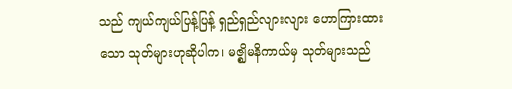သည် ကျယ်ကျယ်ပြန့်ပြန့် ရှည်ရှည်လျားလျား ဟောကြားထားသော သုတ်များဟုဆိုပါက၊ မဇ္ဈိမနိကာယ်မှ သုတ်များသည်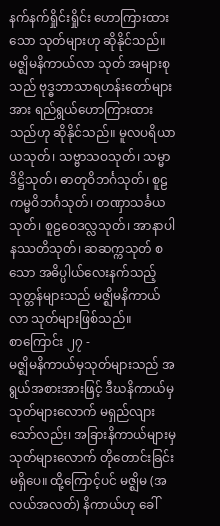နက်နက်ရှိုင်းရှိုင်း ဟောကြားထားသော သုတ်များဟု ဆိုနိုင်သည်။ မဇ္ဈိမနိကာယ်လာ သုတ် အများစုသည် ဗုဒ္ဓဘာသာရဟန်းတော်များအား ရည်ရွယ်ဟောကြားထားသည်ဟု ဆိုနိုင်သည်။ မူလပရိယာယသုတ်၊ သဗ္ဗာသဝသုတ်၊ သမ္မာဒိဋ္ဌိသုတ်၊ ဓာတုဝိဘင်္ဂသုတ်၊ စူဠကမ္မဝိဘင်္ဂသုတ်၊ တဏှာသင်္ခယသုတ်၊ စူဠဝေဒလ္လသုတ်၊ အာနာပါနဿတိသုတ်၊ ဆဆက္ကသုတ် စသော အဓိပ္ပါယ်လေးနက်သည့် သုတ္တန်များသည် မဇ္ဈိမနိကာယ်လာ သုတ်များဖြစ်သည်။
စာကြောင်း ၂၇ -
မဇ္ဈိမနိကာယ်မှသုတ်များသည် အရွယ်အစားအားဖြင့် ဒီဃနိကာယ်မှ သုတ်များလောက် မရှည်လျားသော်လည်း၊ အခြားနိကာယ်များမှ သုတ်များလောက် တိုတောင်းခြင်း မရှိပေ။ ထို့ကြောင့်ပင် မဇ္ဈိမ (အလယ်အလတ်) နိကာယ်ဟု ခေါ်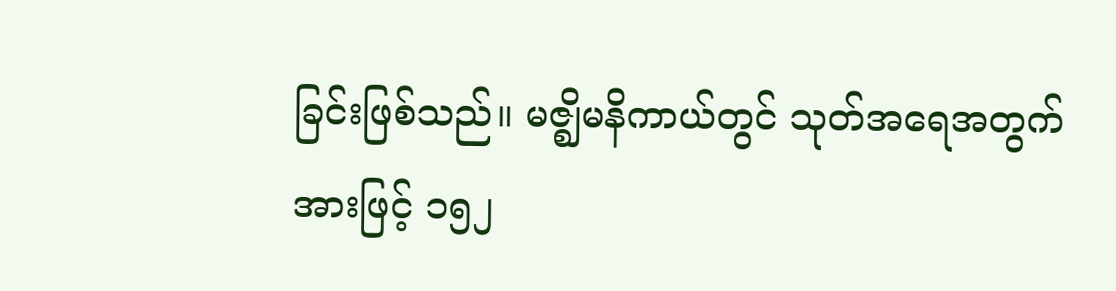ခြင်းဖြစ်သည်။ မဇ္ဈိမနိကာယ်တွင် သုတ်အရေအတွက်အားဖြင့် ၁၅၂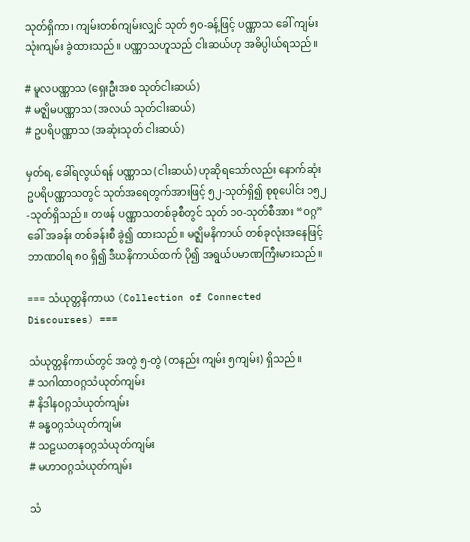သုတ်ရှိကာ၊ ကျမ်းတစ်ကျမ်းလျှင် သုတ် ၅၀-ခန့်ဖြင့် ပဏ္ဏာသ ခေါ် ကျမ်း သုံးကျမ်း ခွဲထားသည်။ ပဏ္ဏာသဟူသည် ငါးဆယ်ဟု အဓိပ္ပါယ်ရသည်။

# မူလပဏ္ဏာသ (ရှေးဦးအစ သုတ်ငါးဆယ်)
# မဇ္ဈိမပဏ္ဏာသ (အလယ် သုတ်ငါးဆယ်)
# ဥပရိပဏ္ဏာသ (အဆုံးသုတ် ငါးဆယ်)

မှတ်ရ, ခေါ်ရလွယ်ရန် ပဏ္ဏာသ (ငါးဆယ်) ဟုဆိုရသော်လည်း နောက်ဆုံး ဥပရိပဏ္ဏာသတွင် သုတ်အရေတွက်အားဖြင့် ၅၂-သုတ်ရှိ၍ စုစုပေါင်း ၁၅၂-သုတ်ရှိသည်။ တဖန် ပဏ္ဏာသတစ်ခုစီတွင် သုတ် ၁၀-သုတ်စီအား “ဝဂ္ဂ”ခေါ် အခန်း တစ်ခန်းစီ ခွဲ၍ ထားသည်။ မဇ္ဈိမနိကာယ် တစ်ခုလုံးအနေဖြင့် ဘာဏဝါရ ၈၀ ရှိ၍ ဒီဃနိကာယ်ထက် ပို၍ အရွယ်ပမာဏကြီးမားသည်။

=== သံယုတ္တနိကာယ (Collection of Connected Discourses) ===

သံယုတ္တနိကာယ်တွင် အတွဲ ၅-တွဲ (တနည်း ကျမ်း ၅ကျမ်း) ရှိသည်။
# သဂါထာဝဂ္ဂသံယုတ်ကျမ်း
# နိဒါနဝဂ္ဂသံယုတ်ကျမ်း
# ခန္ဓဝဂ္ဂသံယုတ်ကျမ်း
# သဠယတနဝဂ္ဂသံယုတ်ကျမ်း
# မဟာဝဂ္ဂသံယုတ်ကျမ်း

သံ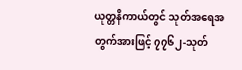ယုတ္တနိကာယ်တွင် သုတ်အရေအတွက်အားဖြင့် ၇၇၆၂-သုတ်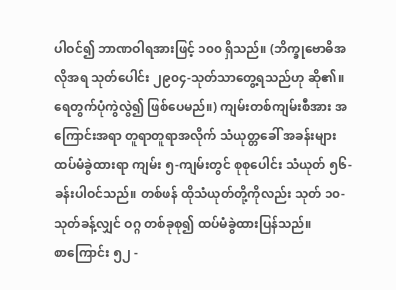ပါဝင်၍ ဘာဏဝါရအားဖြင့် ၁၀၀ ရှိသည်။ (ဘိက္ခုဗောဓိအလိုအရ သုတ်ပေါင်း ၂၉၀၄-သုတ်သာတွေ့ရသည်ဟု ဆို၏။ ရေတွက်ပုံကွဲလွဲ၍ ဖြစ်ပေမည်။) ကျမ်းတစ်ကျမ်းစီအား အကြောင်းအရာ တူရာတူရာအလိုက် သံယုတ္တခေါ် အခန်းများထပ်မံခွဲထားရာ ကျမ်း ၅-ကျမ်းတွင် စုစုပေါင်း သံယုတ် ၅၆-ခန်းပါဝင်သည်။ တစ်ဖန် ထိုသံယုတ်တို့ကိုလည်း သုတ် ၁၀-သုတ်ခန့်လျှင် ဝဂ္ဂ တစ်ခုစု၍ ထပ်မံခွဲထားပြန်သည်။
စာကြောင်း ၅၂ -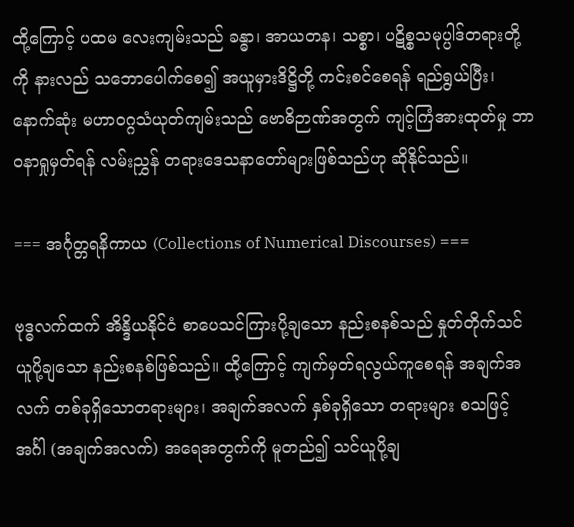ထို့ကြောင့် ပထမ လေးကျမ်းသည် ခန္ဓာ၊ အာယတန၊ သစ္စာ၊ ပဋိစ္စသမုပ္ပါဒ်တရားတို့ကို နားလည် သဘောပေါက်စေ၍ အယူမှားဒိဋ္ဌိတို့ ကင်းစင်စေရန် ရည်ရွယ်ပြီး၊ နောက်ဆုံး မဟာဝဂ္ဂသံယုတ်ကျမ်းသည် ဗောဓိဉာဏ်အတွက် ကျင့်ကြံအားထုတ်မှု ဘာဝနာရှုမှတ်ရန် လမ်းညွှန် တရားဒေသနာတော်များဖြစ်သည်ဟု ဆိုနိုင်သည်။

=== အင်္ဂုတ္တရနိကာယ (Collections of Numerical Discourses) ===

ဗုဒ္ဓလက်ထက် အိန္ဒိယနိုင်ငံ စာပေသင်ကြားပို့ချသော နည်းစနစ်သည် နှုတ်တိုက်သင်ယူပို့ချသော နည်းစနစ်ဖြစ်သည်။ ထို့ကြောင့် ကျက်မှတ်ရလွယ်ကူစေရန် အချက်အလက် တစ်ခုရှိသောတရားများ၊ အချက်အလက် နှစ်ခုရှိသော တရားများ စသဖြင့် အင်္ဂါ (အချက်အလက်) အရေအတွက်ကို မူတည်၍ သင်ယူပို့ချ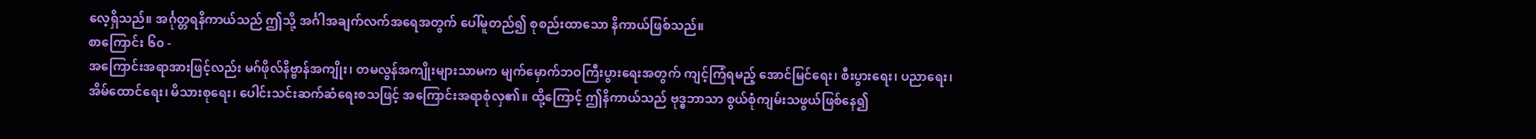လေ့ရှိသည်။ အင်္ဂုတ္တရနိကာယ်သည် ဤသို့ အင်္ဂါအချက်လက်အရေအတွက် ပေါ်မူတည်၍ စုစည်းထာသော နိကာယ်ဖြစ်သည်။
စာကြောင်း ၆၀ -
အကြောင်းအရာအားဖြင့်လည်း မဂ်ဖိုလ်နိဗ္ဗာန်အကျိုး၊ တမလွန်အကျိုးများသာမက မျက်မှောက်ဘဝကြီးပွားရေးအတွက် ကျင့်ကြံရမည့် အောင်မြင်ရေး၊ စီးပွားရေး၊ ပညာရေး၊ အိမ်ထောင်ရေး၊ မိသားစုရေး၊ ပေါင်းသင်းဆက်ဆံရေးစသဖြင့် အကြောင်းအရာစုံလှ၏။ ထို့ကြောင့် ဤနိကာယ်သည် ဗုဒ္ဓဘာသာ စွယ်စုံကျမ်းသဖွယ်ဖြစ်နေ၍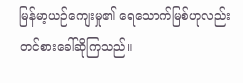မြန်မာ့ယဉ်ကျေးမှု၏ ရေသောက်မြစ်ဟုလည်း တင်စားခေါ်ဆိုကြသည်။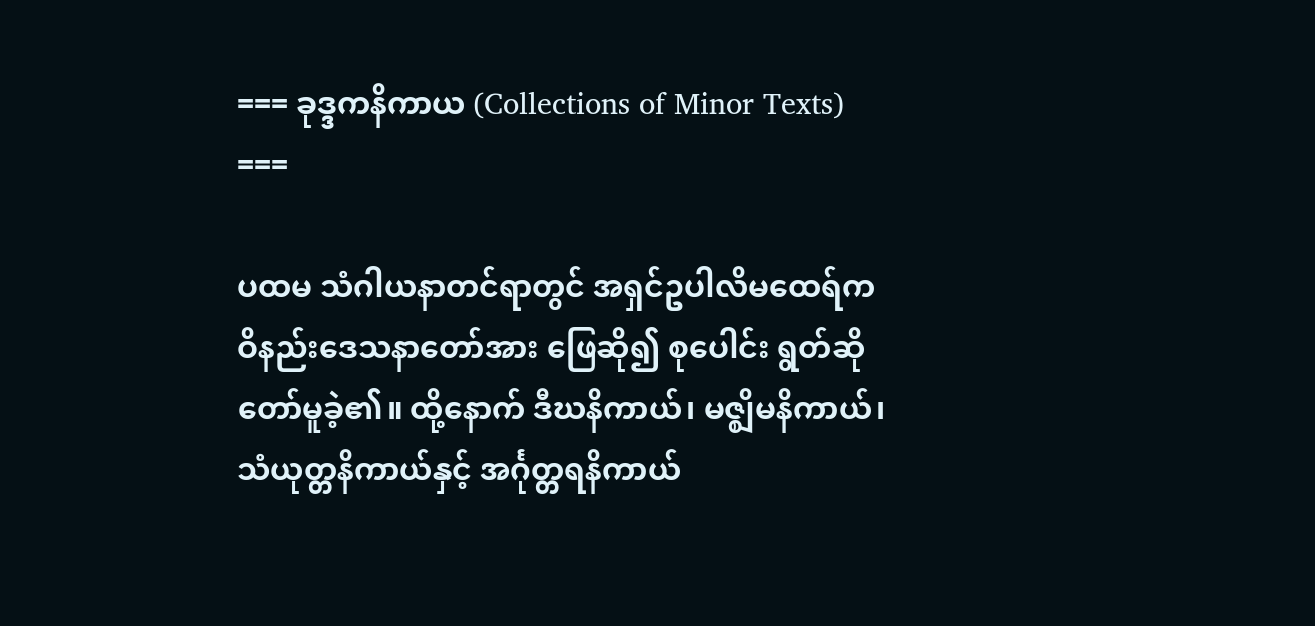=== ခုဒ္ဒကနိကာယ (Collections of Minor Texts) ===

ပထမ သံဂါယနာတင်ရာတွင် အရှင်ဥပါလိမထေရ်က ဝိနည်းဒေသနာတော်အား ဖြေဆို၍ စုပေါင်း ရွတ်ဆိုတော်မူခဲ့၏။ ထို့နောက် ဒီဃနိကာယ်၊ မဇ္ဈိမနိကာယ်၊ သံယုတ္တနိကာယ်နှင့် အင်္ဂုတ္တရနိကာယ်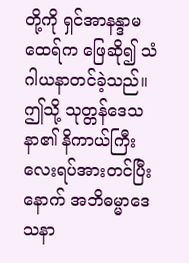တို့ကို ရှင်အာနန္ဒာမထေရ်က ဖြေဆို၍ သံဂါယနာတင်ခဲ့သည်။ ဤသို့ သုတ္တန်ဒေသနာ၏ နိကာယ်ကြီးလေးရပ်အားတင်ပြီးနောက် အဘိဓမ္မာဒေသနာ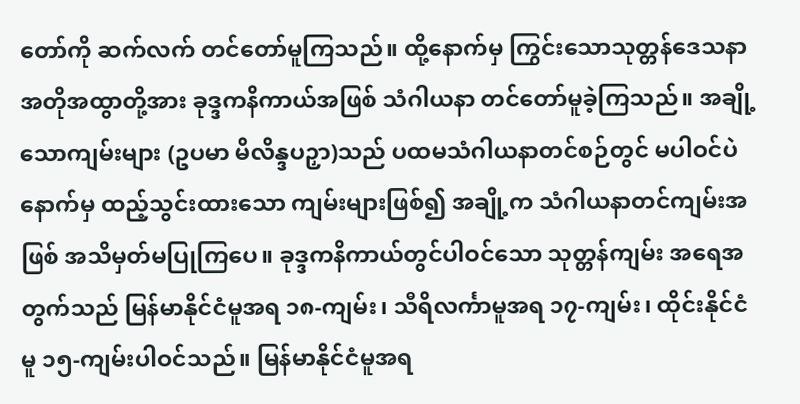တော်ကို ဆက်လက် တင်တော်မူကြသည်။ ထို့နောက်မှ ကြွင်းသောသုတ္တန်ဒေသနာ အတိုအထွာတို့အား ခုဒ္ဒကနိကာယ်အဖြစ် သံဂါယနာ တင်တော်မူခဲ့ကြသည်။ အချို့သောကျမ်းများ (ဥပမာ မိလိန္ဒပဉှာ)သည် ပထမသံဂါယနာတင်စဉ်တွင် မပါဝင်ပဲ နောက်မှ ထည့်သွင်းထားသော ကျမ်းများဖြစ်၍ အချို့က သံဂါယနာတင်ကျမ်းအဖြစ် အသိမှတ်မပြုကြပေ။ ခုဒ္ဒကနိကာယ်တွင်ပါဝင်သော သုတ္တန်ကျမ်း အရေအတွက်သည် မြန်မာနိုင်ငံမူအရ ၁၈-ကျမ်း၊ သီရိလင်္ကာမူအရ ၁၇-ကျမ်း၊ ထိုင်းနိုင်ငံမူ ၁၅-ကျမ်းပါဝင်သည်။ မြန်မာနိုင်ငံမူအရ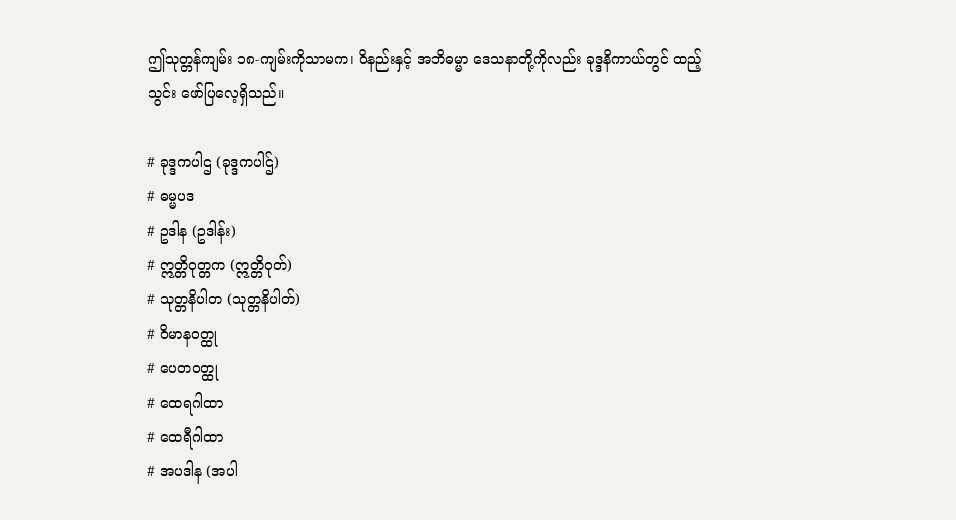ဤသုတ္တန်ကျမ်း ၁၈-ကျမ်းကိုသာမက၊ ဝိနည်းနှင့် အဘိဓမ္မာ ဒေသနာတို့ကိုလည်း ခုဒ္ဒနိကာယ်တွင် ထည့်သွင်း ဖော်ပြလေ့ရှိသည်။

# ခုဒ္ဒကပါဌ (ခုဒ္ဒကပါဌ်)
# ဓမ္မပဒ
# ဥဒါန (ဥဒါန်း)
# ဣတ္တိဝုတ္တက (ဣတ္တိဝုတ်)
# သုတ္တနိပါတ (သုတ္တနိပါတ်)
# ဝိမာနဝတ္ထု
# ပေတဝတ္ထု
# ထေရဂါထာ
# ထေရီဂါထာ
# အပဒါန (အပါ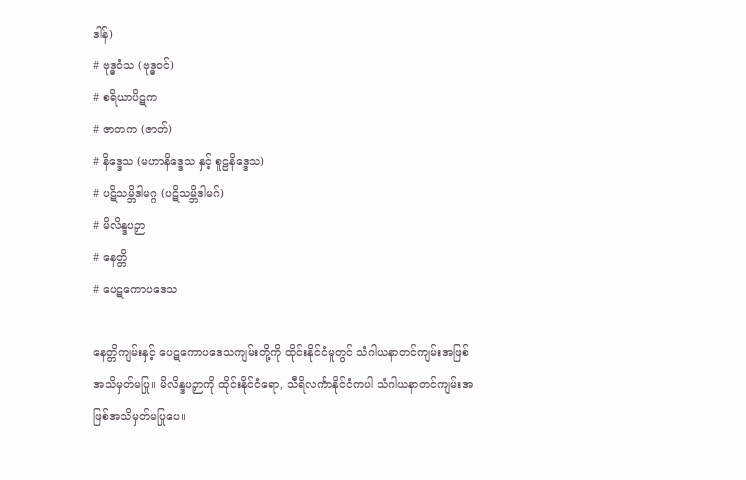ဒါန်)
# ဗုဒ္ဓဝံသ (ဗုဒ္ဓဝင်)
# စရိယာပိဋက
# ဇာတက (ဇာတ်)
# နိဒ္ဒေသ (မဟာနိဒ္ဒေသ နှင့် စူဠနိဒ္ဒေသ)
# ပဋိသမ္ဘိဒါမဂ္ဂ (ပဋိသမ္ဘိဒါမဂ်)
# မိလိန္ဒပဉှာ
# နေတ္တိ
# ပေဋကောပဒေသ

နေတ္တိကျမ်းနှင့် ပေဋကောပဒေသကျမ်းတို့ကို ထိုင်းနိုင်ငံမူတွင် သံဂါယနာတင်ကျမ်းအဖြစ် အသိမှတ်မပြု။ မိလိန္ဒပဉှာကို ထိုင်းနိုင်ငံရော, သီရိလင်္ကာနိုင်ငံကပါ သံဂါယနာတင်ကျမ်းအဖြစ်အသိမှတ်မပြုပေ။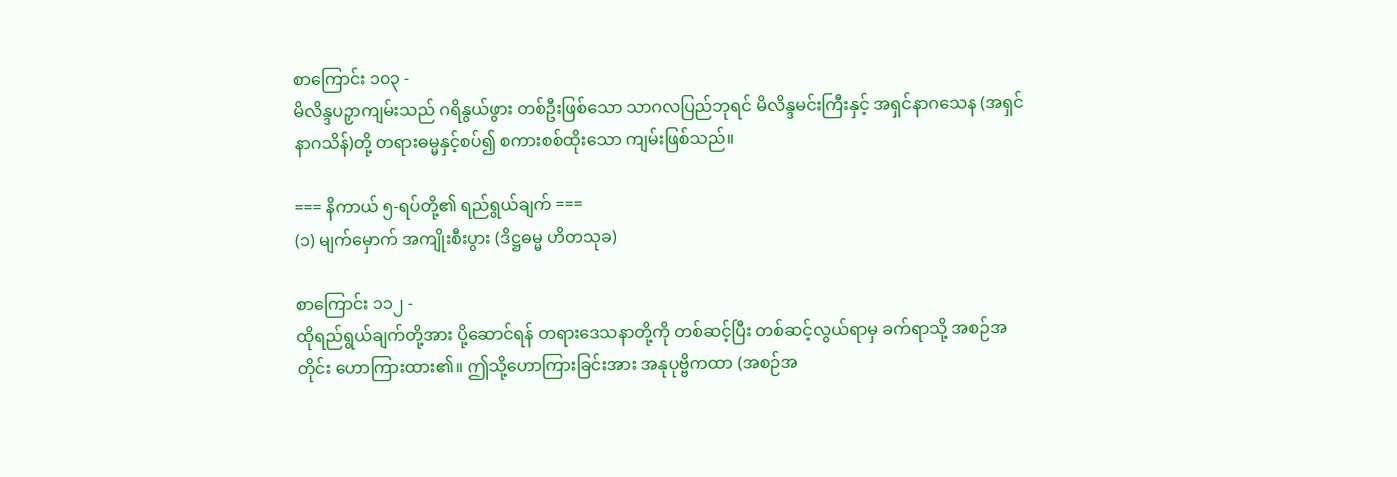စာကြောင်း ၁၀၃ -
မိလိန္ဒပဉှာကျမ်းသည် ဂရိနွယ်ဖွား တစ်ဦးဖြစ်သော သာဂလပြည်ဘုရင် မိလိန္ဒမင်းကြီးနှင့် အရှင်နာဂသေန (အရှင်နာဂသိန်)တို့ တရားဓမ္မနှင့်စပ်၍ စကားစစ်ထိုးသော ကျမ်းဖြစ်သည်။

=== နိကာယ် ၅-ရပ်တို့၏ ရည်ရွယ်ချက် ===
(၁) မျက်မှောက် အကျိုးစီးပွား (ဒိဋ္ဌဓမ္မ ဟိတသုခ)

စာကြောင်း ၁၁၂ -
ထိုရည်ရွယ်ချက်တို့အား ပို့ဆောင်ရန် တရားဒေသနာတို့ကို တစ်ဆင့်ပြီး တစ်ဆင့်လွယ်ရာမှ ခက်ရာသို့ အစဉ်အတိုင်း ဟောကြားထား၏။ ဤသို့ဟောကြားခြင်းအား အနုပုဗ္ဗိကထာ (အစဉ်အ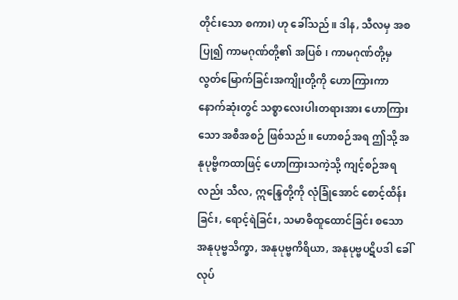တိုင်းသော စကား) ဟု ခေါ်သည်။ ဒါန, သီလမှ အစပြု၍ ကာမဂုဏ်တို့၏ အပြစ်၊ ကာမဂုဏ်တို့မှ လွတ်မြောက်ခြင်းအကျိုးတို့ကို ဟောကြားကာ နောက်ဆုံးတွင် သစ္စာလေးပါးတရားအား ဟောကြားသော အစီအစဉ် ဖြစ်သည်။ ဟောစဉ်အရ ဤသို့ အနုပုဗ္ဗိကထာဖြင့် ဟောကြားသကဲ့သို့ ကျင့်စဉ်အရလည်း သီလ, ဣန္ဒြေတို့ကို လုံခြုံအောင် စောင့်ထိန်းခြင်း, ရောင့်ရဲခြင်း, သမာဓိထူထောင်ခြင်း စသော အနုပုဗ္ဗသိက္ခာ, အနုပုဗ္ဗကိရိယာ, အနုပုဗ္ဗပဋိပဒါ ခေါ် လုပ်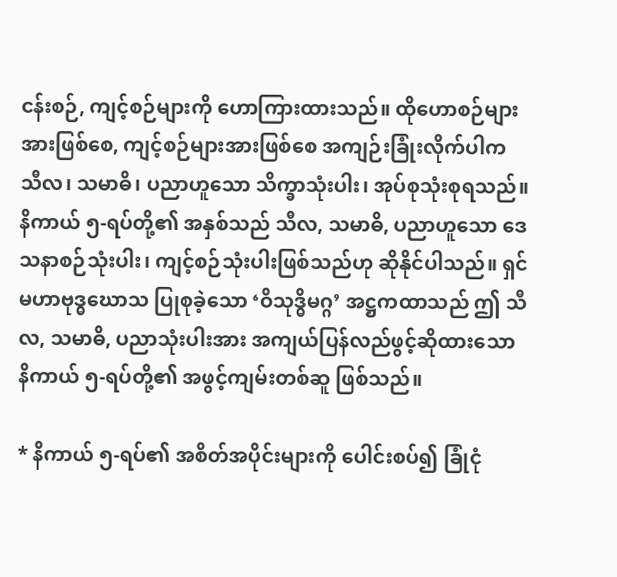ငန်းစဉ်, ကျင့်စဉ်များကို ဟောကြားထားသည်။ ထိုဟောစဉ်များအားဖြစ်စေ, ကျင့်စဉ်များအားဖြစ်စေ အကျဉ်းခြုံးလိုက်ပါက သီလ၊ သမာဓိ၊ ပညာဟူသော သိက္ခာသုံးပါး၊ အုပ်စုသုံးစုရသည်။ နိကာယ် ၅-ရပ်တို့၏ အနှစ်သည် သီလ, သမာဓိ, ပညာဟူသော ဒေသနာစဉ်သုံးပါး၊ ကျင့်စဉ်သုံးပါးဖြစ်သည်ဟု ဆိုနိုင်ပါသည်။ ရှင်မဟာဗုဒ္ဓဃောသ ပြုစုခဲ့သော ‘ဝိသုဒ္ဓိမဂ္ဂ’ အဋ္ဌကထာသည် ဤ သီလ, သမာဓိ, ပညာသုံးပါးအား အကျယ်ပြန်လည်ဖွင့်ဆိုထားသော နိကာယ် ၅-ရပ်တို့၏ အဖွင့်ကျမ်းတစ်ဆူ ဖြစ်သည်။

* နိကာယ် ၅-ရပ်၏ အစိတ်အပိုင်းများကို ပေါင်းစပ်၍ ခြုံငုံ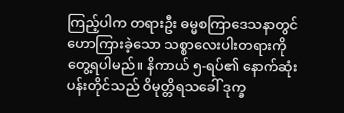ကြည့်ပါက တရားဦး ဓမ္မစကြာဒေသနာတွင် ဟောကြားခဲ့သော သစ္စာလေးပါးတရားကို တွေ့ရပါမည်။ နိကာယ် ၅-ရပ်၏ နောက်ဆုံးပန်းတိုင်သည် ဝိမုတ္တိရသခေါ် ဒုက္ခ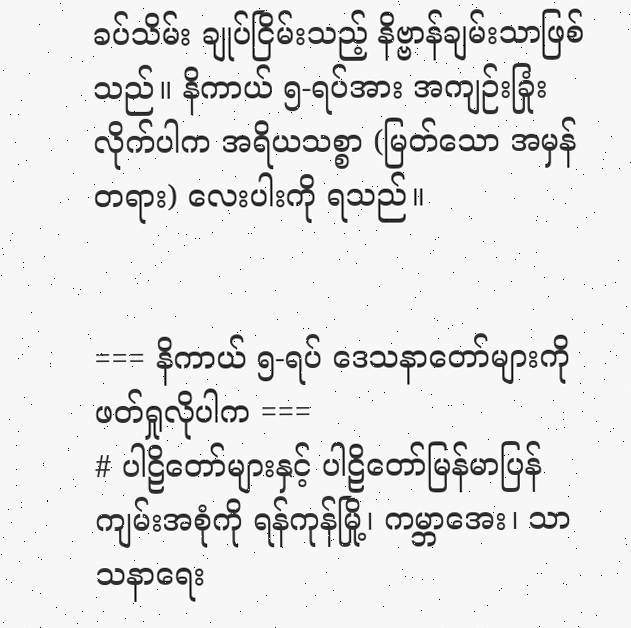ခပ်သိမ်း ချုပ်ငြိမ်းသည့် နိဗ္ဗာန်ချမ်းသာဖြစ်သည်။ နိကာယ် ၅-ရပ်အား အကျဉ်းခြုံးလိုက်ပါက အရိယသစ္စာ (မြတ်သော အမှန်တရား) လေးပါးကို ရသည်။


=== နိကာယ် ၅-ရပ် ဒေသနာတော်များကို ဖတ်ရှုလိုပါက ===
# ပါဠိတော်များနှင့် ပါဠိတော်မြန်မာပြန်ကျမ်းအစုံကို ရန်ကုန်မြို့၊ ကမ္ဘာအေး၊ သာသနာရေး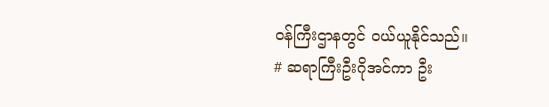ဝန်ကြီးဌာနတွင် ဝယ်ယူနိုင်သည်။
# ဆရာကြီးဦးဂိုအင်ကာ ဦး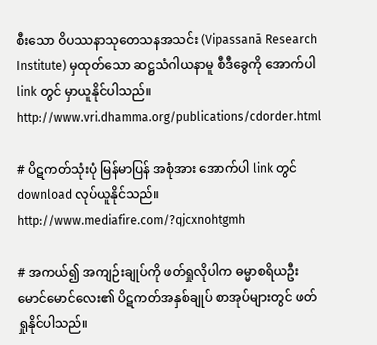စီးသော ဝိပဿနာသုတေသနအသင်း (Vipassanā Research Institute) မှထုတ်သော ဆဋ္ဌသံဂါယနာမူ စီဒီခွေကို အောက်ပါ link တွင် မှာယူနိုင်ပါသည်။
http://www.vri.dhamma.org/publications/cdorder.html

# ပိဋကတ်သုံးပုံ မြန်မာပြန် အစုံအား အောက်ပါ link တွင် download လုပ်ယူနိုင်သည်။
http://www.mediafire.com/?qjcxnohtgmh

# အကယ်၍ အကျဉ်းချုပ်ကို ဖတ်ရှုလိုပါက ဓမ္မာစရိယဦးမောင်မောင်လေး၏ ပိဋကတ်အနှစ်ချုပ် စာအုပ်များတွင် ဖတ်ရှုနိုင်ပါသည်။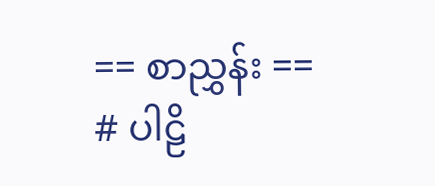== စာညွှန်း ==
# ပါဠိ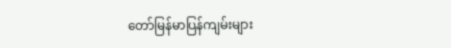တော်မြန်မာပြန်ကျမ်းများ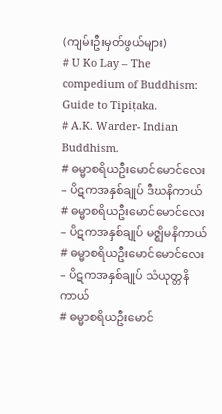(ကျမ်းဦးမှတ်ဖွယ်များ)
# U Ko Lay – The compedium of Buddhism: Guide to Tipiṭaka.
# A.K. Warder- Indian Buddhism.
# ဓမ္မာစရိယဦးမောင်မောင်လေး – ပိဋကအနှစ်ချုပ် ဒီဃနိကာယ်
# ဓမ္မာစရိယဦးမောင်မောင်လေး – ပိဋကအနှစ်ချုပ် မဇ္ဈိမနိကာယ်
# ဓမ္မာစရိယဦးမောင်မောင်လေး – ပိဋကအနှစ်ချုပ် သံယုတ္တနိကာယ်
# ဓမ္မာစရိယဦးမောင်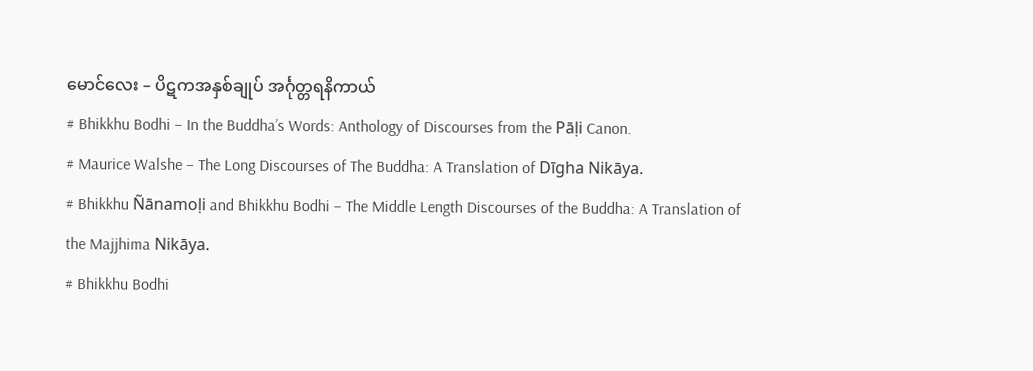မောင်လေး – ပိဋကအနှစ်ချုပ် အင်္ဂုတ္တရနိကာယ်
# Bhikkhu Bodhi – In the Buddha’s Words: Anthology of Discourses from the Pāḷi Canon.
# Maurice Walshe – The Long Discourses of The Buddha: A Translation of Dīgha Nikāya.
# Bhikkhu Ñānamoḷi and Bhikkhu Bodhi – The Middle Length Discourses of the Buddha: A Translation of the Majjhima Nikāya.
# Bhikkhu Bodhi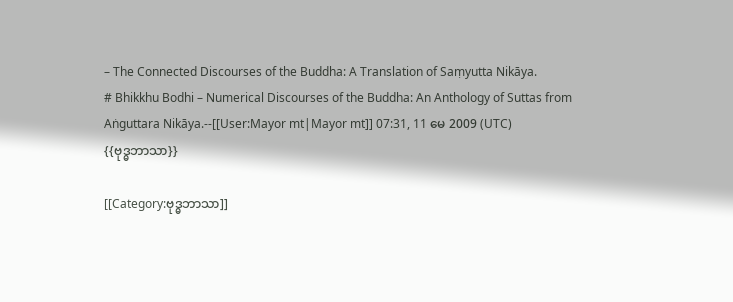– The Connected Discourses of the Buddha: A Translation of Saṃyutta Nikāya.
# Bhikkhu Bodhi – Numerical Discourses of the Buddha: An Anthology of Suttas from Aṅguttara Nikāya.--[[User:Mayor mt|Mayor mt]] 07:31, 11 မေ 2009 (UTC)
{{ဗုဒ္ဓဘာသာ}}

[[Category:ဗုဒ္ဓဘာသာ]]